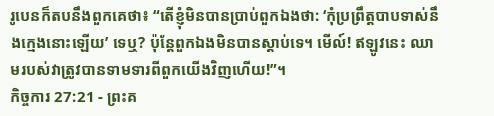រូបេនក៏តបនឹងពួកគេថា៖ “តើខ្ញុំមិនបានប្រាប់ពួកឯងថា: ‘កុំប្រព្រឹត្តបាបទាស់នឹងក្មេងនោះឡើយ’ ទេឬ? ប៉ុន្តែពួកឯងមិនបានស្ដាប់ទេ។ មើល៍! ឥឡូវនេះ ឈាមរបស់វាត្រូវបានទាមទារពីពួកយើងវិញហើយ!”។
កិច្ចការ 27:21 - ព្រះគ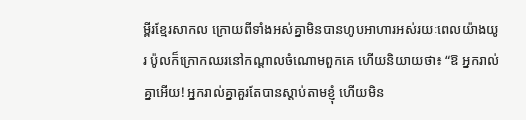ម្ពីរខ្មែរសាកល ក្រោយពីទាំងអស់គ្នាមិនបានហូបអាហារអស់រយៈពេលយ៉ាងយូរ ប៉ូលក៏ក្រោកឈរនៅកណ្ដាលចំណោមពួកគេ ហើយនិយាយថា៖ “ឱ អ្នករាល់គ្នាអើយ! អ្នករាល់គ្នាគួរតែបានស្ដាប់តាមខ្ញុំ ហើយមិន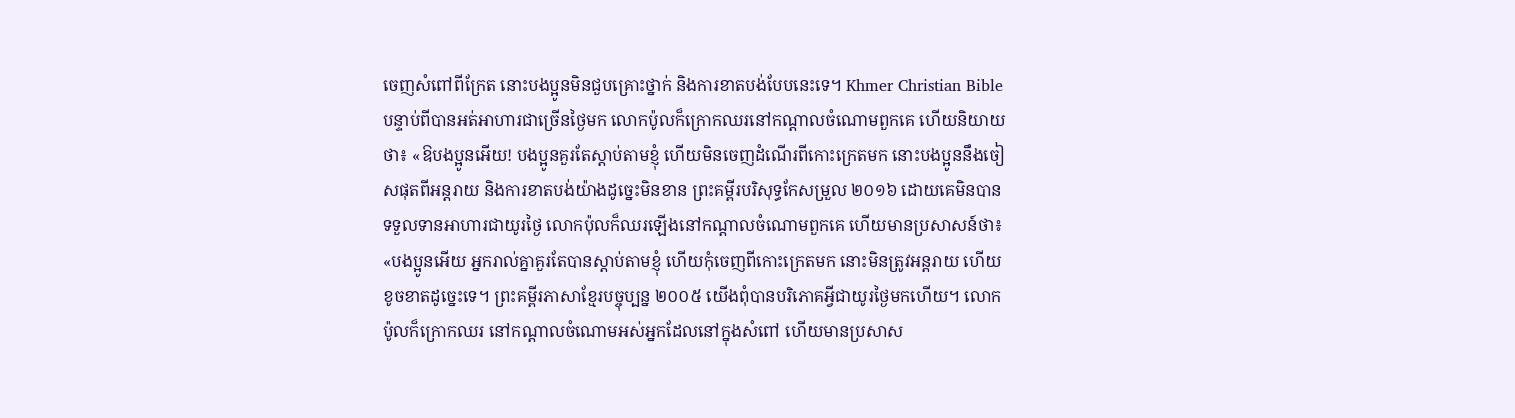ចេញសំពៅពីក្រែត នោះបងប្អូនមិនជួបគ្រោះថ្នាក់ និងការខាតបង់បែបនេះទេ។ Khmer Christian Bible បន្ទាប់ពីបានអត់អាហារជាច្រើនថ្ងៃមក លោកប៉ូលក៏ក្រោកឈរនៅកណ្ដាលចំណោមពួកគេ ហើយនិយាយថា៖ «ឱបងប្អូនអើយ! បងប្អូនគួរតែស្ដាប់តាមខ្ញុំ ហើយមិនចេញដំណើរពីកោះក្រេតមក នោះបងប្អូននឹងចៀសផុតពីអន្ដរាយ និងការខាតបង់យ៉ាងដូច្នេះមិនខាន ព្រះគម្ពីរបរិសុទ្ធកែសម្រួល ២០១៦ ដោយគេមិនបានទទួលទានអាហារជាយូរថ្ងៃ លោកប៉ុលក៏ឈរឡើងនៅកណ្តាលចំណោមពួកគេ ហើយមានប្រសាសន៍ថា៖ «បងប្អូនអើយ អ្នករាល់គ្នាគួរតែបានស្តាប់តាមខ្ញុំ ហើយកុំចេញពីកោះក្រេតមក នោះមិនត្រូវអន្តរាយ ហើយខូចខាតដូច្នេះទេ។ ព្រះគម្ពីរភាសាខ្មែរបច្ចុប្បន្ន ២០០៥ យើងពុំបានបរិភោគអ្វីជាយូរថ្ងៃមកហើយ។ លោកប៉ូលក៏ក្រោកឈរ នៅកណ្ដាលចំណោមអស់អ្នកដែលនៅក្នុងសំពៅ ហើយមានប្រសាស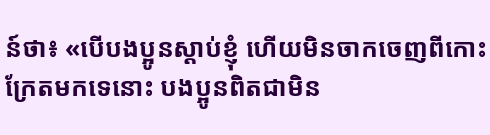ន៍ថា៖ «បើបងប្អូនស្ដាប់ខ្ញុំ ហើយមិនចាកចេញពីកោះក្រែតមកទេនោះ បងប្អូនពិតជាមិន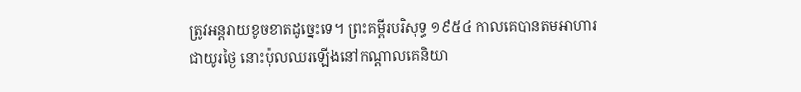ត្រូវអន្តរាយខូចខាតដូច្នេះទេ។ ព្រះគម្ពីរបរិសុទ្ធ ១៩៥៤ កាលគេបានតមអាហារជាយូរថ្ងៃ នោះប៉ុលឈរឡើងនៅកណ្តាលគេនិយា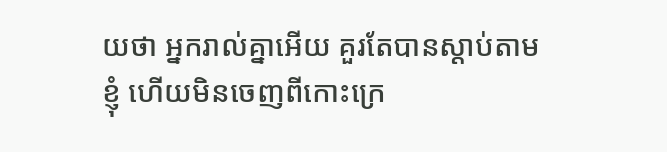យថា អ្នករាល់គ្នាអើយ គួរតែបានស្តាប់តាមខ្ញុំ ហើយមិនចេញពីកោះក្រេ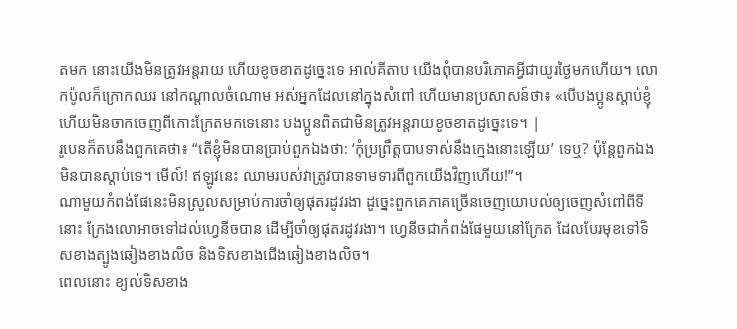តមក នោះយើងមិនត្រូវអន្តរាយ ហើយខូចខាតដូច្នេះទេ អាល់គីតាប យើងពុំបានបរិភោគអ្វីជាយូរថ្ងៃមកហើយ។ លោកប៉ូលក៏ក្រោកឈរ នៅកណ្ដាលចំណោម អស់អ្នកដែលនៅក្នុងសំពៅ ហើយមានប្រសាសន៍ថា៖ «បើបងប្អូនស្ដាប់ខ្ញុំ ហើយមិនចាកចេញពីកោះក្រែតមកទេនោះ បងប្អូនពិតជាមិនត្រូវអន្ដរាយខូចខាតដូច្នេះទេ។ |
រូបេនក៏តបនឹងពួកគេថា៖ “តើខ្ញុំមិនបានប្រាប់ពួកឯងថា: ‘កុំប្រព្រឹត្តបាបទាស់នឹងក្មេងនោះឡើយ’ ទេឬ? ប៉ុន្តែពួកឯងមិនបានស្ដាប់ទេ។ មើល៍! ឥឡូវនេះ ឈាមរបស់វាត្រូវបានទាមទារពីពួកយើងវិញហើយ!”។
ណាមួយកំពង់ផែនេះមិនស្រួលសម្រាប់ការចាំឲ្យផុតរដូវរងា ដូច្នេះពួកគេភាគច្រើនចេញយោបល់ឲ្យចេញសំពៅពីទីនោះ ក្រែងលោអាចទៅដល់ហ្វេនីចបាន ដើម្បីចាំឲ្យផុតរដូវរងា។ ហ្វេនីចជាកំពង់ផែមួយនៅក្រែត ដែលបែរមុខទៅទិសខាងត្បូងឆៀងខាងលិច និងទិសខាងជើងឆៀងខាងលិច។
ពេលនោះ ខ្យល់ទិសខាង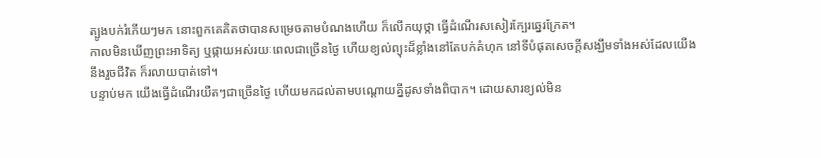ត្បូងបក់រំភើយៗមក នោះពួកគេគិតថាបានសម្រេចតាមបំណងហើយ ក៏លើកយុថ្កា ធ្វើដំណើរសសៀរក្បែរឆ្នេរក្រែត។
កាលមិនឃើញព្រះអាទិត្យ ឬផ្កាយអស់រយៈពេលជាច្រើនថ្ងៃ ហើយខ្យល់ព្យុះដ៏ខ្លាំងនៅតែបក់គំហុក នៅទីបំផុតសេចក្ដីសង្ឃឹមទាំងអស់ដែលយើងនឹងរួចជីវិត ក៏រលាយបាត់ទៅ។
បន្ទាប់មក យើងធ្វើដំណើរយឺតៗជាច្រើនថ្ងៃ ហើយមកដល់តាមបណ្ដោយគ្នីដូសទាំងពិបាក។ ដោយសារខ្យល់មិន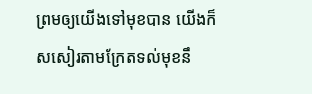ព្រមឲ្យយើងទៅមុខបាន យើងក៏សសៀរតាមក្រែតទល់មុខនឹ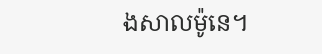ងសាលម៉ូនេ។